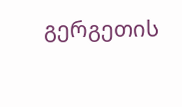გერგეთის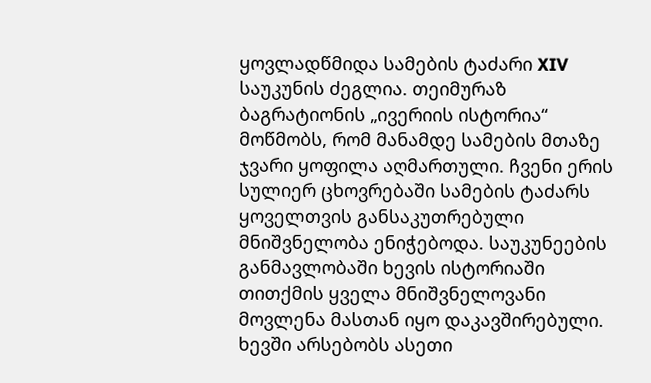ყოვლადწმიდა სამების ტაძარი XIV საუკუნის ძეგლია. თეიმურაზ ბაგრატიონის „ივერიის ისტორია“ მოწმობს, რომ მანამდე სამების მთაზე ჯვარი ყოფილა აღმართული. ჩვენი ერის სულიერ ცხოვრებაში სამების ტაძარს ყოველთვის განსაკუთრებული მნიშვნელობა ენიჭებოდა. საუკუნეების განმავლობაში ხევის ისტორიაში თითქმის ყველა მნიშვნელოვანი მოვლენა მასთან იყო დაკავშირებული.
ხევში არსებობს ასეთი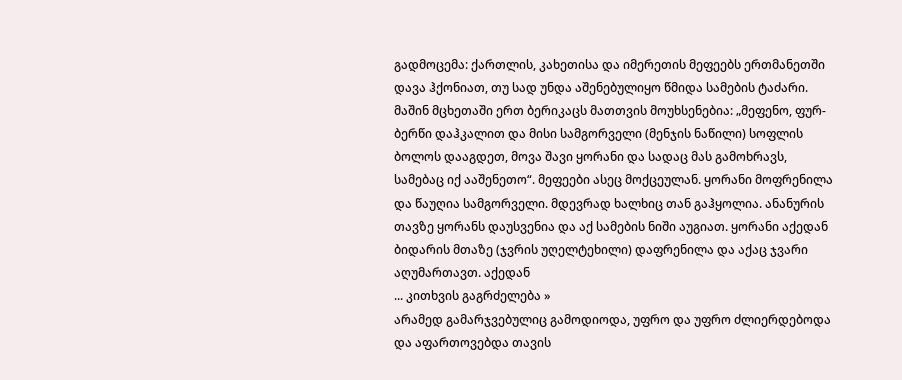გადმოცემა: ქართლის, კახეთისა და იმერეთის მეფეებს ერთმანეთში დავა ჰქონიათ, თუ სად უნდა აშენებულიყო წმიდა სამების ტაძარი. მაშინ მცხეთაში ერთ ბერიკაცს მათთვის მოუხსენებია: „მეფენო, ფურ-ბერწი დაჰკალით და მისი სამგორველი (მენჯის ნაწილი) სოფლის ბოლოს დააგდეთ, მოვა შავი ყორანი და სადაც მას გამოხრავს, სამებაც იქ ააშენეთო“. მეფეები ასეც მოქცეულან. ყორანი მოფრენილა და წაუღია სამგორველი. მდევრად ხალხიც თან გაჰყოლია. ანანურის თავზე ყორანს დაუსვენია და აქ სამების ნიში აუგიათ. ყორანი აქედან ბიდარის მთაზე (ჯვრის უღელტეხილი) დაფრენილა და აქაც ჯვარი აღუმართავთ. აქედან
... კითხვის გაგრძელება »
არამედ გამარჯვებულიც გამოდიოდა, უფრო და უფრო ძლიერდებოდა და აფართოვებდა თავის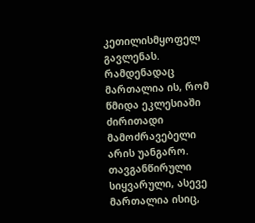კეთილისმყოფელ გავლენას.
რამდენადაც მართალია ის, რომ წმიდა ეკლესიაში ძირითადი მამოძრავებელი არის უანგარო. თავგანწირული სიყვარული, ასევე მართალია ისიც,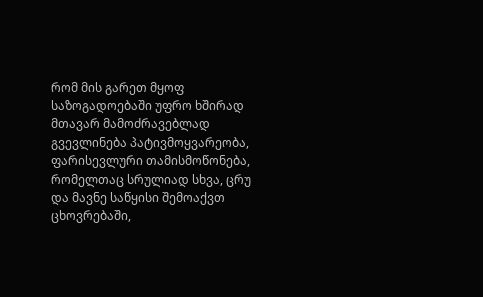რომ მის გარეთ მყოფ საზოგადოებაში უფრო ხშირად მთავარ მამოძრავებლად გვევლინება პატივმოყვარეობა, ფარისევლური თამისმოწონება, რომელთაც სრულიად სხვა, ცრუ და მავნე საწყისი შემოაქვთ ცხოვრებაში,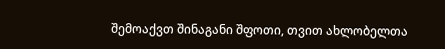შემოაქვთ შინაგანი შფოთი, თვით ახლობელთა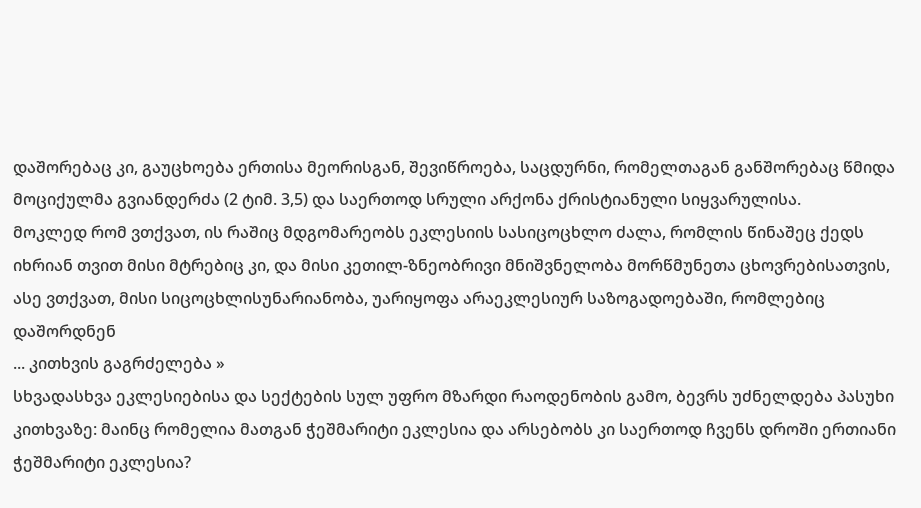დაშორებაც კი, გაუცხოება ერთისა მეორისგან, შევიწროება, საცდურნი, რომელთაგან განშორებაც წმიდა მოციქულმა გვიანდერძა (2 ტიმ. 3,5) და საერთოდ სრული არქონა ქრისტიანული სიყვარულისა.
მოკლედ რომ ვთქვათ, ის რაშიც მდგომარეობს ეკლესიის სასიცოცხლო ძალა, რომლის წინაშეც ქედს იხრიან თვით მისი მტრებიც კი, და მისი კეთილ-ზნეობრივი მნიშვნელობა მორწმუნეთა ცხოვრებისათვის, ასე ვთქვათ, მისი სიცოცხლისუნარიანობა, უარიყოფა არაეკლესიურ საზოგადოებაში, რომლებიც დაშორდნენ
... კითხვის გაგრძელება »
სხვადასხვა ეკლესიებისა და სექტების სულ უფრო მზარდი რაოდენობის გამო, ბევრს უძნელდება პასუხი კითხვაზე: მაინც რომელია მათგან ჭეშმარიტი ეკლესია და არსებობს კი საერთოდ ჩვენს დროში ერთიანი ჭეშმარიტი ეკლესია?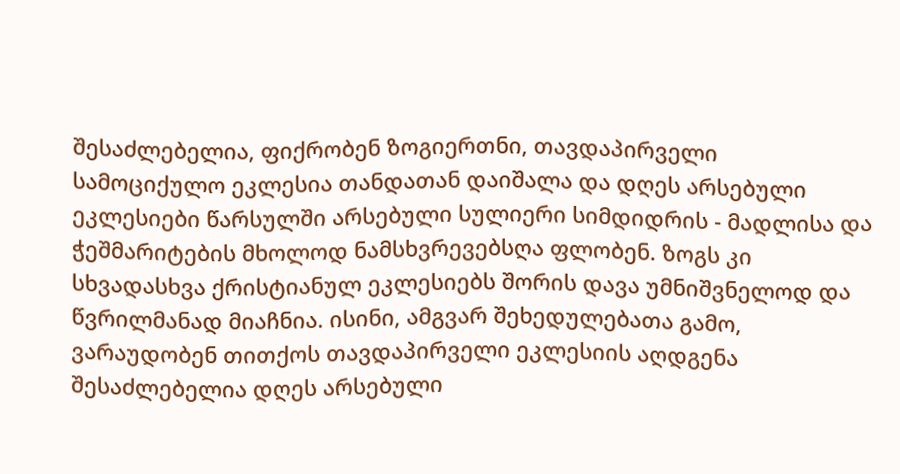შესაძლებელია, ფიქრობენ ზოგიერთნი, თავდაპირველი სამოციქულო ეკლესია თანდათან დაიშალა და დღეს არსებული ეკლესიები წარსულში არსებული სულიერი სიმდიდრის - მადლისა და ჭეშმარიტების მხოლოდ ნამსხვრევებსღა ფლობენ. ზოგს კი სხვადასხვა ქრისტიანულ ეკლესიებს შორის დავა უმნიშვნელოდ და წვრილმანად მიაჩნია. ისინი, ამგვარ შეხედულებათა გამო, ვარაუდობენ თითქოს თავდაპირველი ეკლესიის აღდგენა შესაძლებელია დღეს არსებული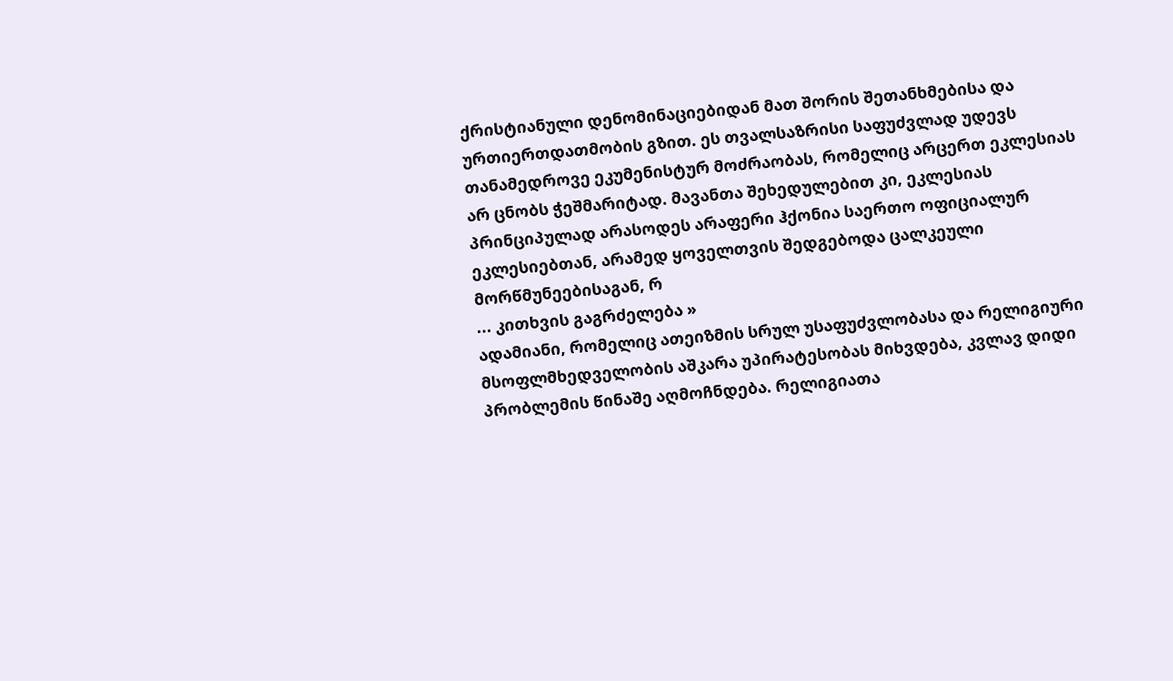ქრისტიანული დენომინაციებიდან მათ შორის შეთანხმებისა და ურთიერთდათმობის გზით. ეს თვალსაზრისი საფუძვლად უდევს თანამედროვე ეკუმენისტურ მოძრაობას, რომელიც არცერთ ეკლესიას არ ცნობს ჭეშმარიტად. მავანთა შეხედულებით კი, ეკლესიას პრინციპულად არასოდეს არაფერი ჰქონია საერთო ოფიციალურ ეკლესიებთან, არამედ ყოველთვის შედგებოდა ცალკეული მორწმუნეებისაგან, რ
... კითხვის გაგრძელება »
ადამიანი, რომელიც ათეიზმის სრულ უსაფუძვლობასა და რელიგიური მსოფლმხედველობის აშკარა უპირატესობას მიხვდება, კვლავ დიდი პრობლემის წინაშე აღმოჩნდება. რელიგიათა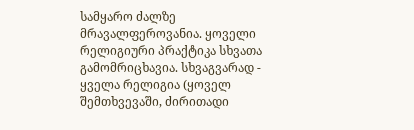სამყარო ძალზე მრავალფეროვანია. ყოველი რელიგიური პრაქტიკა სხვათა გამომრიცხავია. სხვაგვარად - ყველა რელიგია (ყოველ შემთხვევაში, ძირითადი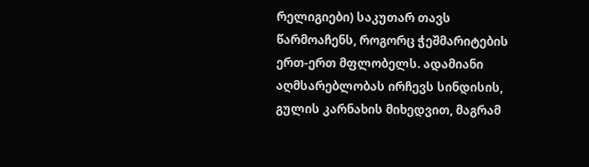რელიგიები) საკუთარ თავს წარმოაჩენს, როგორც ჭეშმარიტების ერთ-ერთ მფლობელს. ადამიანი აღმსარებლობას ირჩევს სინდისის, გულის კარნახის მიხედვით, მაგრამ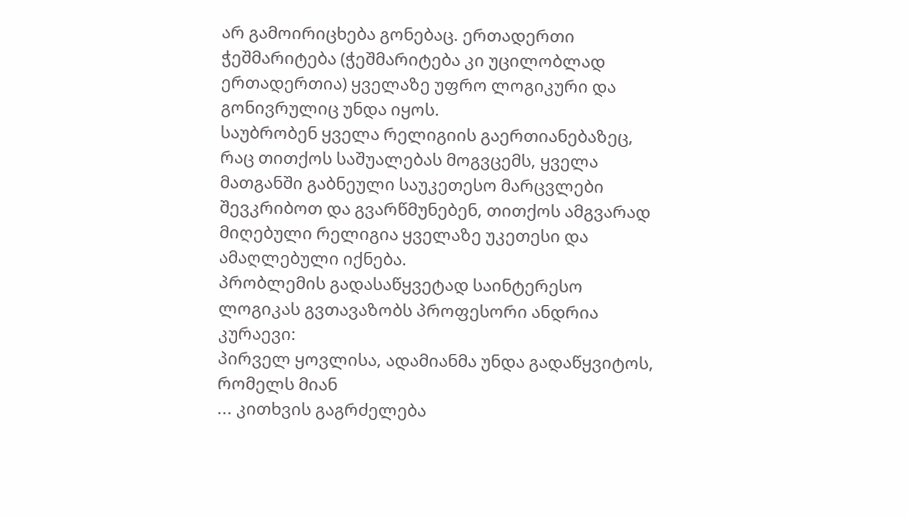არ გამოირიცხება გონებაც. ერთადერთი ჭეშმარიტება (ჭეშმარიტება კი უცილობლად ერთადერთია) ყველაზე უფრო ლოგიკური და გონივრულიც უნდა იყოს.
საუბრობენ ყველა რელიგიის გაერთიანებაზეც, რაც თითქოს საშუალებას მოგვცემს, ყველა მათგანში გაბნეული საუკეთესო მარცვლები შევკრიბოთ და გვარწმუნებენ, თითქოს ამგვარად მიღებული რელიგია ყველაზე უკეთესი და ამაღლებული იქნება.
პრობლემის გადასაწყვეტად საინტერესო ლოგიკას გვთავაზობს პროფესორი ანდრია კურაევი:
პირველ ყოვლისა, ადამიანმა უნდა გადაწყვიტოს, რომელს მიან
... კითხვის გაგრძელება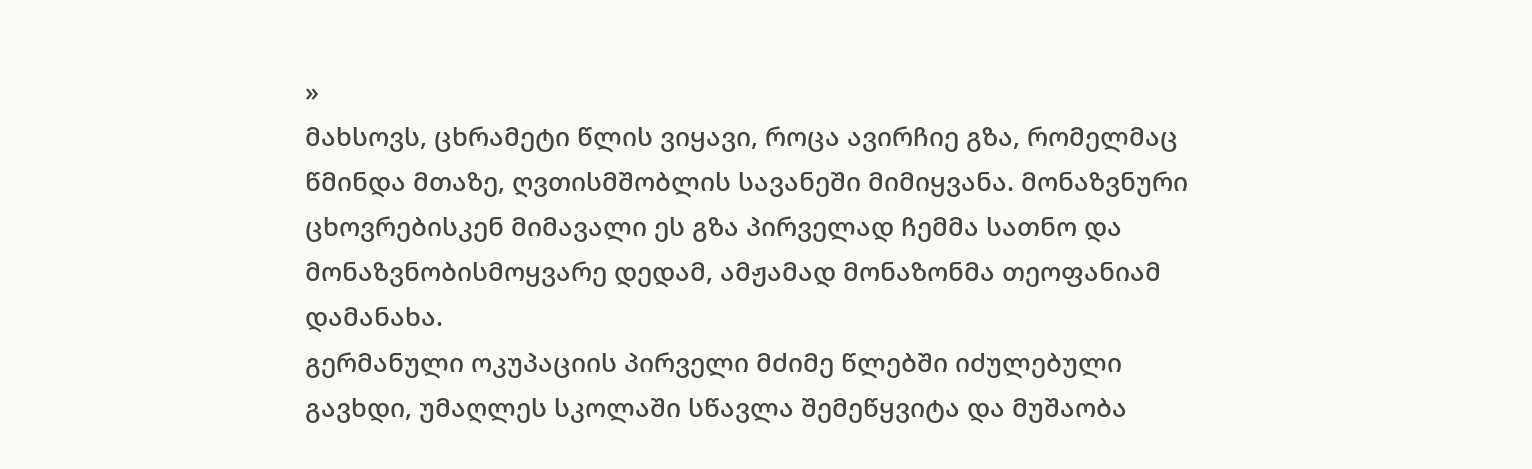»
მახსოვს, ცხრამეტი წლის ვიყავი, როცა ავირჩიე გზა, რომელმაც წმინდა მთაზე, ღვთისმშობლის სავანეში მიმიყვანა. მონაზვნური ცხოვრებისკენ მიმავალი ეს გზა პირველად ჩემმა სათნო და მონაზვნობისმოყვარე დედამ, ამჟამად მონაზონმა თეოფანიამ დამანახა.
გერმანული ოკუპაციის პირველი მძიმე წლებში იძულებული გავხდი, უმაღლეს სკოლაში სწავლა შემეწყვიტა და მუშაობა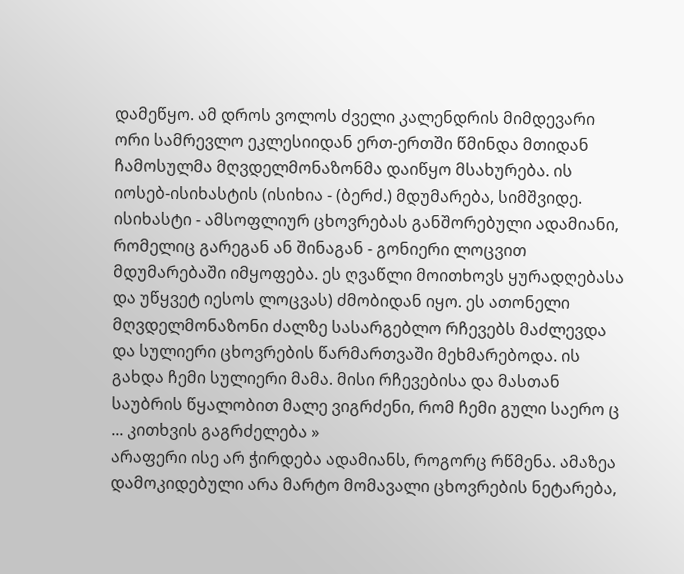დამეწყო. ამ დროს ვოლოს ძველი კალენდრის მიმდევარი ორი სამრევლო ეკლესიიდან ერთ-ერთში წმინდა მთიდან ჩამოსულმა მღვდელმონაზონმა დაიწყო მსახურება. ის იოსებ-ისიხასტის (ისიხია - (ბერძ.) მდუმარება, სიმშვიდე. ისიხასტი - ამსოფლიურ ცხოვრებას განშორებული ადამიანი, რომელიც გარეგან ან შინაგან - გონიერი ლოცვით მდუმარებაში იმყოფება. ეს ღვაწლი მოითხოვს ყურადღებასა და უწყვეტ იესოს ლოცვას) ძმობიდან იყო. ეს ათონელი მღვდელმონაზონი ძალზე სასარგებლო რჩევებს მაძლევდა და სულიერი ცხოვრების წარმართვაში მეხმარებოდა. ის გახდა ჩემი სულიერი მამა. მისი რჩევებისა და მასთან საუბრის წყალობით მალე ვიგრძენი, რომ ჩემი გული საერო ც
... კითხვის გაგრძელება »
არაფერი ისე არ ჭირდება ადამიანს, როგორც რწმენა. ამაზეა დამოკიდებული არა მარტო მომავალი ცხოვრების ნეტარება,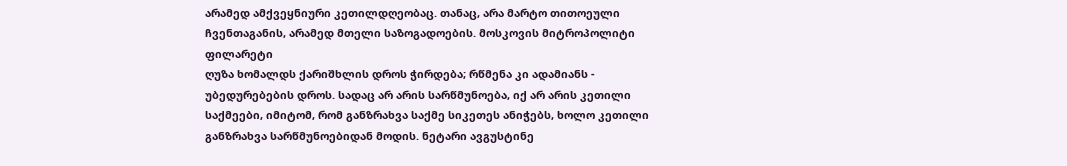არამედ ამქვეყნიური კეთილდღეობაც. თანაც, არა მარტო თითოეული ჩვენთაგანის, არამედ მთელი საზოგადოების. მოსკოვის მიტროპოლიტი ფილარეტი
ღუზა ხომალდს ქარიშხლის დროს ჭირდება; რწმენა კი ადამიანს - უბედურებების დროს. სადაც არ არის სარწმუნოება, იქ არ არის კეთილი საქმეები, იმიტომ, რომ განზრახვა საქმე სიკეთეს ანიჭებს, ხოლო კეთილი განზრახვა სარწმუნოებიდან მოდის. ნეტარი ავგუსტინე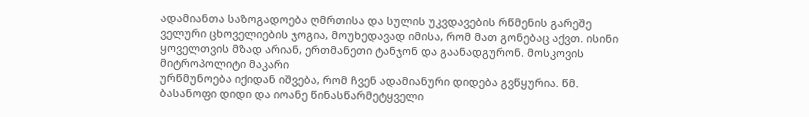ადამიანთა საზოგადოება ღმრთისა და სულის უკვდავების რწმენის გარეშე ველური ცხოველიების ჯოგია, მოუხედავად იმისა, რომ მათ გონებაც აქვთ. ისინი ყოველთვის მზად არიან, ერთმანეთი ტანჯონ და გაანადგურონ. მოსკოვის მიტროპოლიტი მაკარი
ურწმუნოება იქიდან იშვება, რომ ჩვენ ადამიანური დიდება გვწყურია. წმ. ბასანოფი დიდი და იოანე წინასწარმეტყველი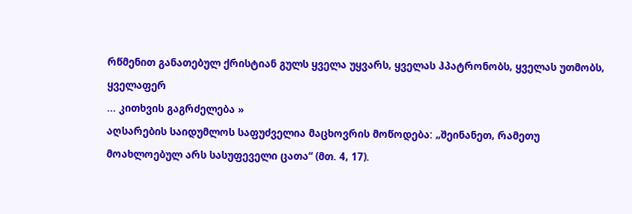რწმენით განათებულ ქრისტიან გულს ყველა უყვარს, ყველას ჰპატრონობს, ყველას უთმობს, ყველაფერ
... კითხვის გაგრძელება »
აღსარების საიდუმლოს საფუძველია მაცხოვრის მოწოდება: „შეინანეთ, რამეთუ მოახლოებულ არს სასუფეველი ცათა“ (მთ. 4, 17).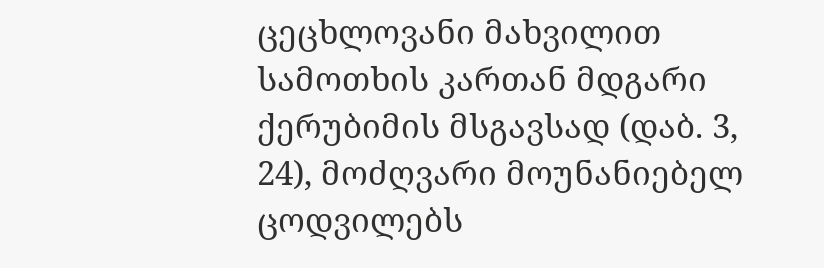ცეცხლოვანი მახვილით სამოთხის კართან მდგარი ქერუბიმის მსგავსად (დაბ. 3, 24), მოძღვარი მოუნანიებელ ცოდვილებს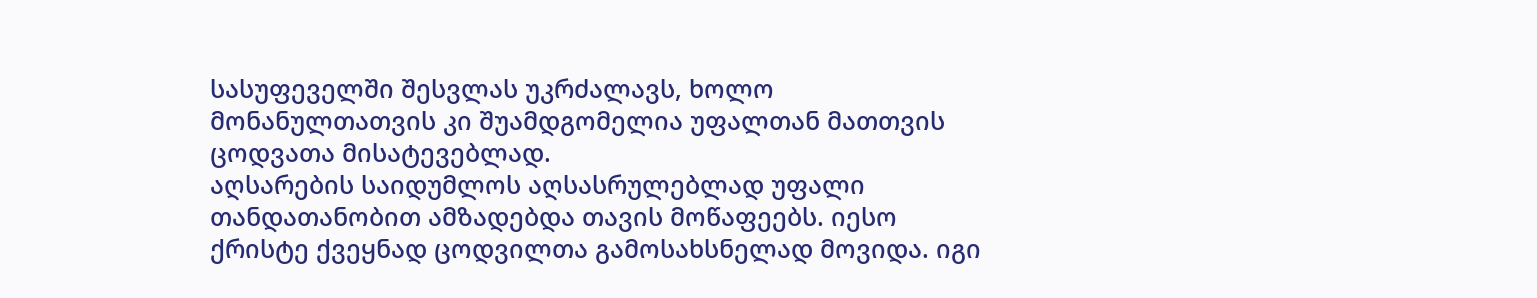სასუფეველში შესვლას უკრძალავს, ხოლო მონანულთათვის კი შუამდგომელია უფალთან მათთვის ცოდვათა მისატევებლად.
აღსარების საიდუმლოს აღსასრულებლად უფალი თანდათანობით ამზადებდა თავის მოწაფეებს. იესო ქრისტე ქვეყნად ცოდვილთა გამოსახსნელად მოვიდა. იგი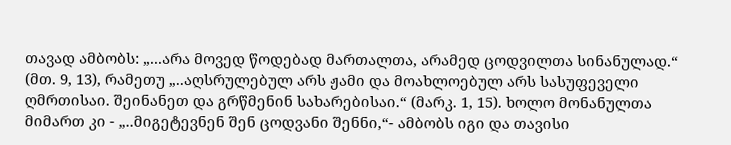თავად ამბობს: „...არა მოვედ წოდებად მართალთა, არამედ ცოდვილთა სინანულად.“ (მთ. 9, 13), რამეთუ „..აღსრულებულ არს ჟამი და მოახლოებულ არს სასუფეველი ღმრთისაი. შეინანეთ და გრწმენინ სახარებისაი.“ (მარკ. 1, 15). ხოლო მონანულთა მიმართ კი - „..მიგეტევნენ შენ ცოდვანი შენნი,“- ამბობს იგი და თავისი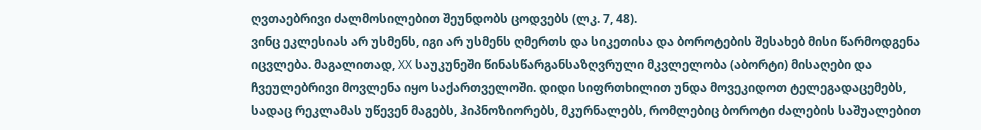ღვთაებრივი ძალმოსილებით შეუნდობს ცოდვებს (ლკ. 7, 48).
ვინც ეკლესიას არ უსმენს, იგი არ უსმენს ღმერთს და სიკეთისა და ბოროტების შესახებ მისი წარმოდგენა იცვლება. მაგალითად, XX საუკუნეში წინასწარგანსაზღვრული მკვლელობა (აბორტი) მისაღები და ჩვეულებრივი მოვლენა იყო საქართველოში. დიდი სიფრთხილით უნდა მოვეკიდოთ ტელეგადაცემებს, სადაც რეკლამას უწევენ მაგებს, ჰიპნოზიორებს, მკურნალებს, რომლებიც ბოროტი ძალების საშუალებით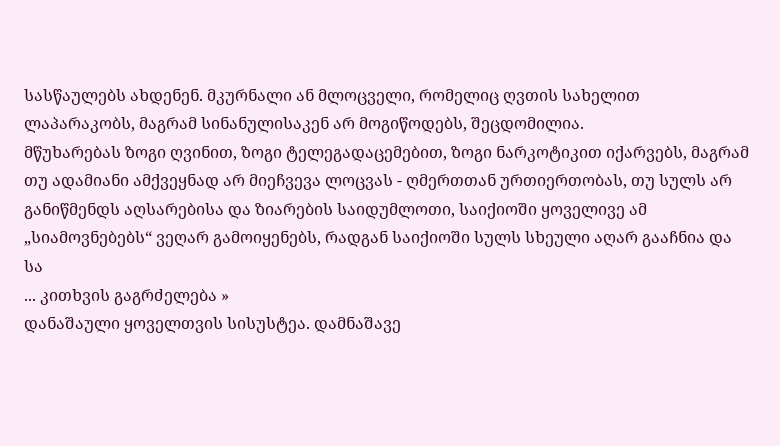სასწაულებს ახდენენ. მკურნალი ან მლოცველი, რომელიც ღვთის სახელით ლაპარაკობს, მაგრამ სინანულისაკენ არ მოგიწოდებს, შეცდომილია.
მწუხარებას ზოგი ღვინით, ზოგი ტელეგადაცემებით, ზოგი ნარკოტიკით იქარვებს, მაგრამ თუ ადამიანი ამქვეყნად არ მიეჩვევა ლოცვას - ღმერთთან ურთიერთობას, თუ სულს არ განიწმენდს აღსარებისა და ზიარების საიდუმლოთი, საიქიოში ყოველივე ამ „სიამოვნებებს“ ვეღარ გამოიყენებს, რადგან საიქიოში სულს სხეული აღარ გააჩნია და სა
... კითხვის გაგრძელება »
დანაშაული ყოველთვის სისუსტეა. დამნაშავე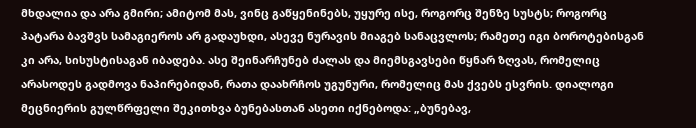მხდალია და არა გმირი; ამიტომ მას, ვინც გაწყენინებს, უყურე ისე, როგორც შენზე სუსტს; როგორც პატარა ბავშვს სამაგიეროს არ გადაუხდი, ასევე ნურავის მიაგებ სანაცვლოს; რამეთე იგი ბოროტებისგან კი არა, სისუსტისაგან იბადება. ასე შეინარჩუნებ ძალას და მიემსგავსები წყნარ ზღვას, რომელიც არასოდეს გადმოვა ნაპირებიდან, რათა დაახრჩოს უგუნური, რომელიც მას ქვებს ესვრის. დიალოგი
მეცნიერის გულწრფელი შეკითხვა ბუნებასთან ასეთი იქნებოდა: „ბუნებავ,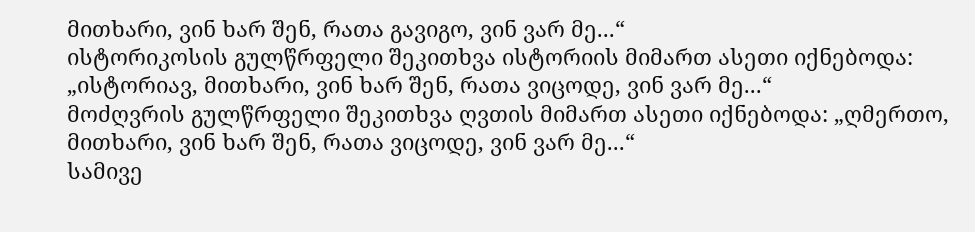მითხარი, ვინ ხარ შენ, რათა გავიგო, ვინ ვარ მე...“
ისტორიკოსის გულწრფელი შეკითხვა ისტორიის მიმართ ასეთი იქნებოდა: „ისტორიავ, მითხარი, ვინ ხარ შენ, რათა ვიცოდე, ვინ ვარ მე...“
მოძღვრის გულწრფელი შეკითხვა ღვთის მიმართ ასეთი იქნებოდა: „ღმერთო, მითხარი, ვინ ხარ შენ, რათა ვიცოდე, ვინ ვარ მე...“
სამივე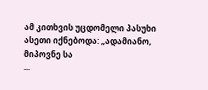ამ კითხვის უცდომელი პასუხი ასეთი იქნებოდა: „ადამიანო, მიპოვნე სა
...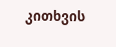კითხვის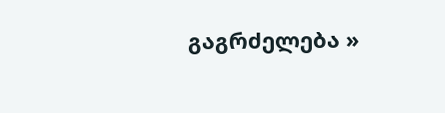გაგრძელება »